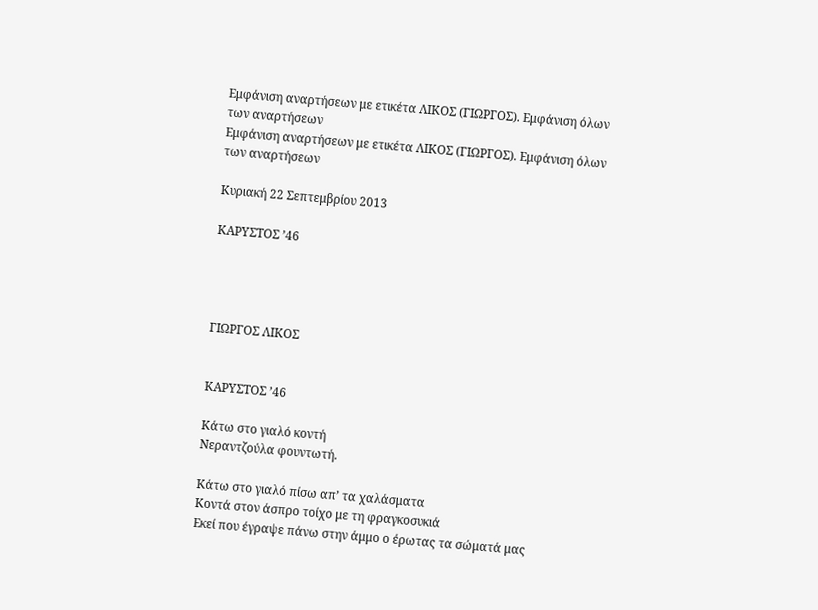Εμφάνιση αναρτήσεων με ετικέτα ΛΙΚΟΣ (ΓΙΩΡΓΟΣ). Εμφάνιση όλων των αναρτήσεων
Εμφάνιση αναρτήσεων με ετικέτα ΛΙΚΟΣ (ΓΙΩΡΓΟΣ). Εμφάνιση όλων των αναρτήσεων

Κυριακή 22 Σεπτεμβρίου 2013

ΚΑΡΥΣΤΟΣ ’46




ΓΙΩΡΓΟΣ ΛΙΚΟΣ


ΚΑΡΥΣΤΟΣ ’46

Κάτω στο γιαλό κοντή
Νεραντζούλα φουντωτή.

Κάτω στο γιαλό πίσω απ’ τα χαλάσματα
Κοντά στον άσπρο τοίχο με τη φραγκοσυκιά
Εκεί που έγραψε πάνω στην άμμο ο έρωτας τα σώματά μας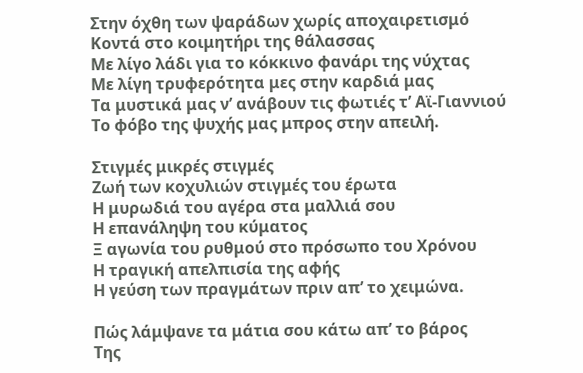Στην όχθη των ψαράδων χωρίς αποχαιρετισμό
Κοντά στο κοιμητήρι της θάλασσας
Με λίγο λάδι για το κόκκινο φανάρι της νύχτας
Με λίγη τρυφερότητα μες στην καρδιά μας
Τα μυστικά μας ν’ ανάβουν τις φωτιές τ’ Αϊ-Γιαννιού
Το φόβο της ψυχής μας μπρος στην απειλή.

Στιγμές μικρές στιγμές
Ζωή των κοχυλιών στιγμές του έρωτα
Η μυρωδιά του αγέρα στα μαλλιά σου
Η επανάληψη του κύματος
Ξ αγωνία του ρυθμού στο πρόσωπο του Χρόνου
Η τραγική απελπισία της αφής
Η γεύση των πραγμάτων πριν απ’ το χειμώνα.

Πώς λάμψανε τα μάτια σου κάτω απ’ το βάρος
Της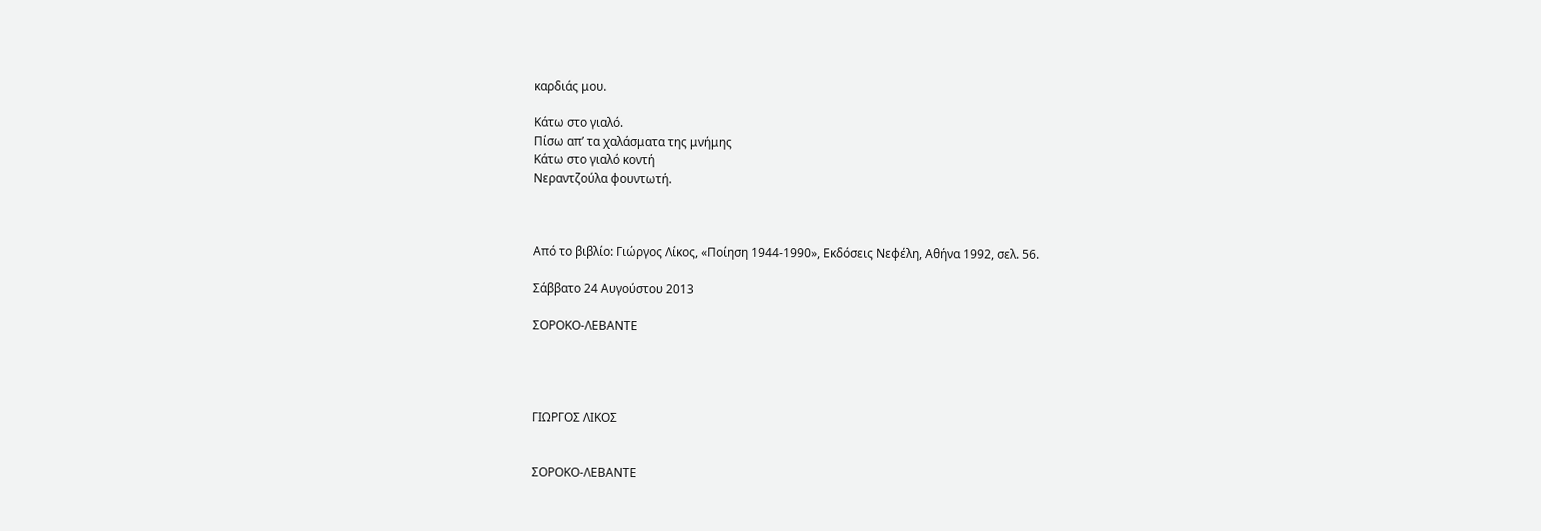καρδιάς μου.

Κάτω στο γιαλό.
Πίσω απ’ τα χαλάσματα της μνήμης
Κάτω στο γιαλό κοντή
Νεραντζούλα φουντωτή.



Από το βιβλίο: Γιώργος Λίκος, «Ποίηση 1944-1990», Εκδόσεις Νεφέλη, Αθήνα 1992, σελ. 56.

Σάββατο 24 Αυγούστου 2013

ΣΟΡΟΚΟ-ΛΕΒΑΝΤΕ




ΓΙΩΡΓΟΣ ΛΙΚΟΣ


ΣΟΡΟΚΟ-ΛΕΒΑΝΤΕ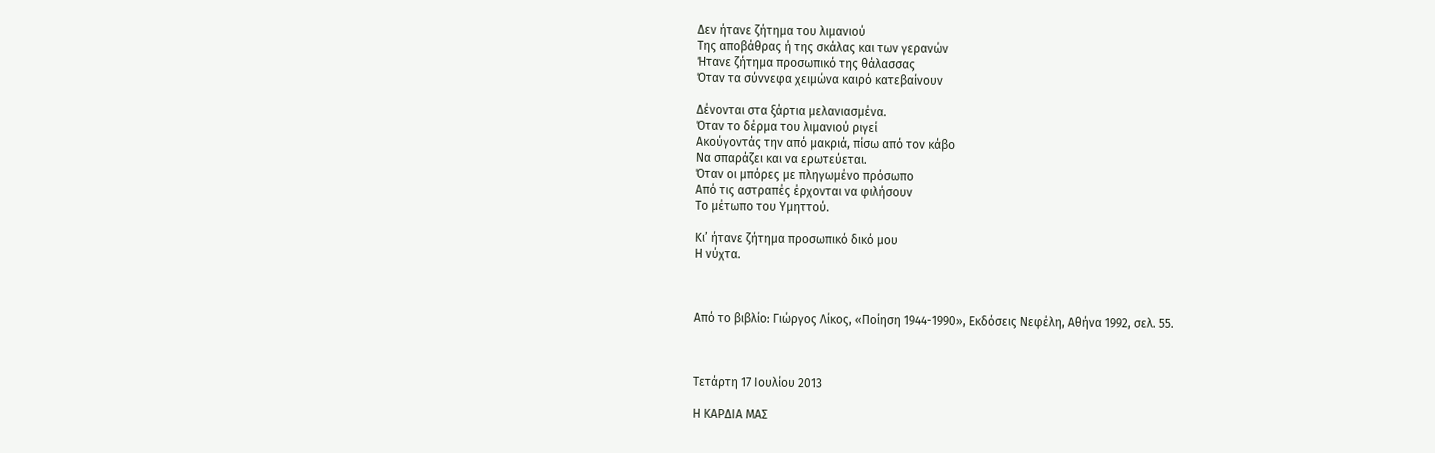Δεν ήτανε ζήτημα του λιμανιού
Της αποβάθρας ή της σκάλας και των γερανών
Ήτανε ζήτημα προσωπικό της θάλασσας
Όταν τα σύννεφα χειμώνα καιρό κατεβαίνουν

Δένονται στα ξάρτια μελανιασμένα.
Όταν το δέρμα του λιμανιού ριγεί
Ακούγοντάς την από μακριά, πίσω από τον κάβο
Να σπαράζει και να ερωτεύεται.
Όταν οι μπόρες με πληγωμένο πρόσωπο
Από τις αστραπές έρχονται να φιλήσουν
Το μέτωπο του Υμηττού.

Κι’ ήτανε ζήτημα προσωπικό δικό μου
Η νύχτα.



Από το βιβλίο: Γιώργος Λίκος, «Ποίηση 1944-1990», Εκδόσεις Νεφέλη, Αθήνα 1992, σελ. 55.



Τετάρτη 17 Ιουλίου 2013

Η ΚΑΡΔΙΑ ΜΑΣ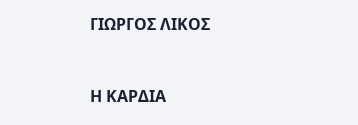ΓΙΩΡΓΟΣ ΛΙΚΟΣ


Η ΚΑΡΔΙΑ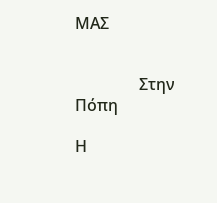ΜΑΣ


                Στην Πόπη

Η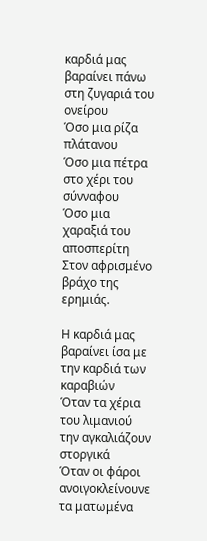καρδιά μας βαραίνει πάνω στη ζυγαριά του ονείρου
Όσο μια ρίζα πλάτανου
Όσο μια πέτρα στο χέρι του σύνναφου
Όσο μια χαραξιά του αποσπερίτη
Στον αφρισμένο βράχο της ερημιάς.

Η καρδιά μας βαραίνει ίσα με την καρδιά των καραβιών
Όταν τα χέρια του λιμανιού την αγκαλιάζουν στοργικά
Όταν οι φάροι ανοιγοκλείνουνε τα ματωμένα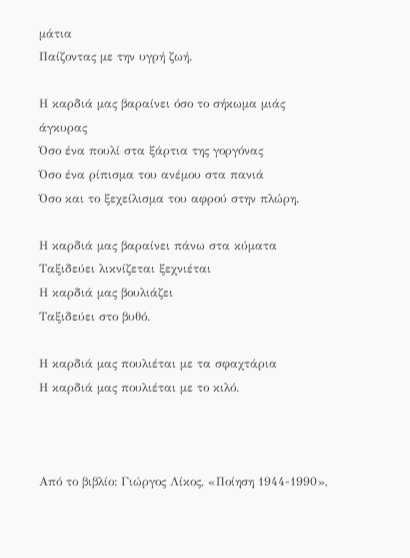μάτια
Παίζοντας με την υγρή ζωή.

Η καρδιά μας βαραίνει όσο το σήκωμα μιάς άγκυρας
Όσο ένα πουλί στα ξάρτια της γοργόνας
Όσο ένα ρίπισμα του ανέμου στα πανιά
Όσο και το ξεχείλισμα του αφρού στην πλώρη.

Η καρδιά μας βαραίνει πάνω στα κύματα
Ταξιδεύει λικνίζεται ξεχνιέται
Η καρδιά μας βουλιάζει
Ταξιδεύει στο βυθό.

Η καρδιά μας πουλιέται με τα σφαχτάρια
Η καρδιά μας πουλιέται με το κιλό.



Από το βιβλίο: Γιώργος Λίκος, «Ποίηση 1944-1990»,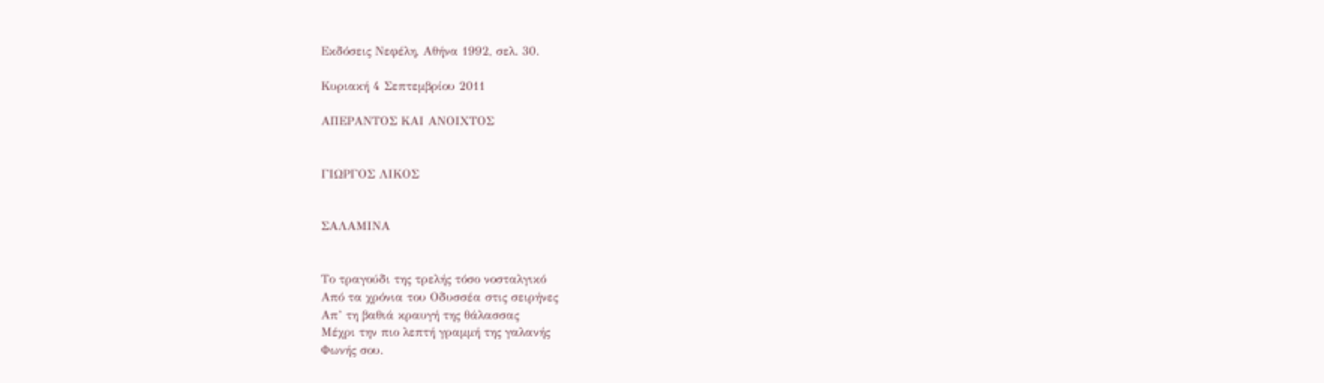Εκδόσεις Νεφέλη, Αθήνα 1992, σελ. 30.

Κυριακή 4 Σεπτεμβρίου 2011

ΑΠΕΡΑΝΤΟΣ ΚΑΙ ΑΝΟΙΧΤΟΣ


ΓΙΩΡΓΟΣ ΛΙΚΟΣ


ΣΑΛΑΜΙΝΑ


Το τραγούδι της τρελής τόσο νοσταλγικό
Από τα χρόνια του Οδυσσέα στις σειρήνες
Απ’ τη βαθιά κραυγή της θάλασσας
Μέχρι την πιο λεπτή γραμμή της γαλανής
Φωνής σου.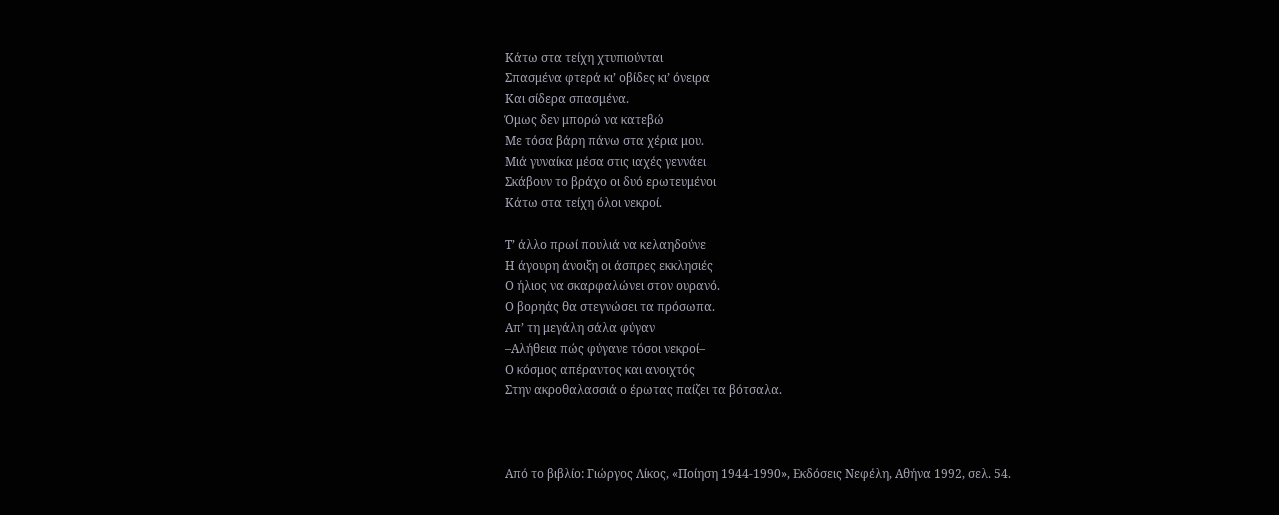Κάτω στα τείχη χτυπιούνται
Σπασμένα φτερά κι’ οβίδες κι’ όνειρα
Και σίδερα σπασμένα.
Όμως δεν μπορώ να κατεβώ
Με τόσα βάρη πάνω στα χέρια μου.
Μιά γυναίκα μέσα στις ιαχές γεννάει
Σκάβουν το βράχο οι δυό ερωτευμένοι
Κάτω στα τείχη όλοι νεκροί.

Τ’ άλλο πρωί πουλιά να κελαηδούνε
Η άγουρη άνοιξη οι άσπρες εκκλησιές
Ο ήλιος να σκαρφαλώνει στον ουρανό.
Ο βορηάς θα στεγνώσει τα πρόσωπα.
Απ’ τη μεγάλη σάλα φύγαν
–Αλήθεια πώς φύγανε τόσοι νεκροί–
Ο κόσμος απέραντος και ανοιχτός
Στην ακροθαλασσιά ο έρωτας παίζει τα βότσαλα.



Από το βιβλίο: Γιώργος Λίκος, «Ποίηση 1944-1990», Εκδόσεις Νεφέλη, Αθήνα 1992, σελ. 54.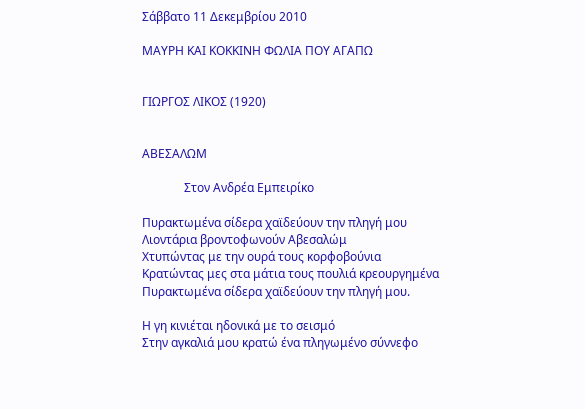Σάββατο 11 Δεκεμβρίου 2010

ΜΑΥΡΗ ΚΑΙ ΚΟΚΚΙΝΗ ΦΩΛΙΑ ΠΟΥ ΑΓΑΠΩ


ΓΙΩΡΓΟΣ ΛΙΚΟΣ (1920)


ΑΒΕΣΑΛΩΜ

              Στον Ανδρέα Εμπειρίκο

Πυρακτωμένα σίδερα χαϊδεύουν την πληγή μου
Λιοντάρια βροντοφωνούν Αβεσαλώμ
Χτυπώντας με την ουρά τους κορφοβούνια
Κρατώντας μες στα μάτια τους πουλιά κρεουργημένα
Πυρακτωμένα σίδερα χαϊδεύουν την πληγή μου.

Η γη κινιέται ηδονικά με το σεισμό
Στην αγκαλιά μου κρατώ ένα πληγωμένο σύννεφο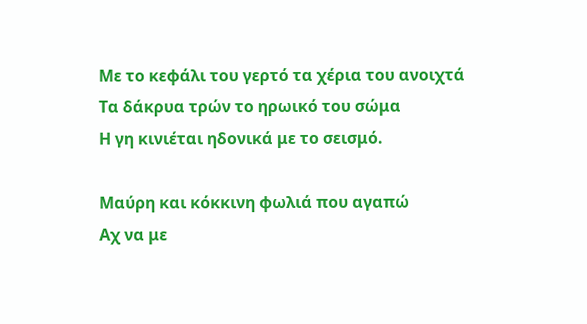Με το κεφάλι του γερτό τα χέρια του ανοιχτά
Τα δάκρυα τρών το ηρωικό του σώμα
Η γη κινιέται ηδονικά με το σεισμό.

Μαύρη και κόκκινη φωλιά που αγαπώ
Αχ να με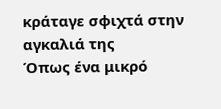κράταγε σφιχτά στην αγκαλιά της
Όπως ένα μικρό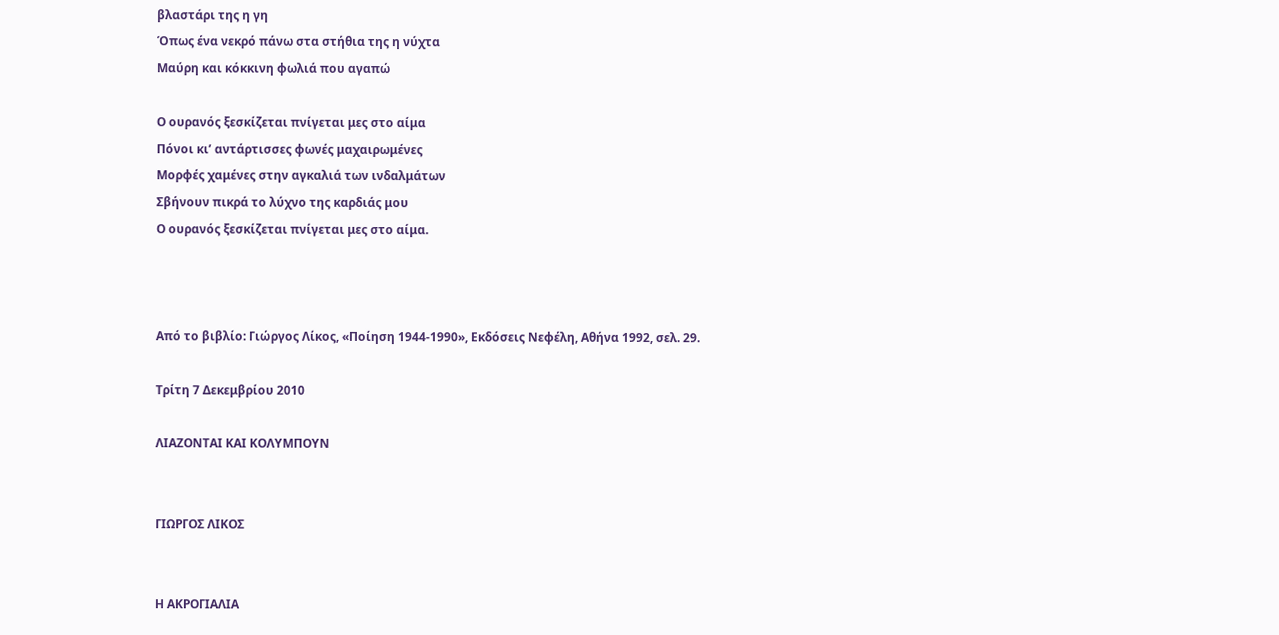βλαστάρι της η γη
Όπως ένα νεκρό πάνω στα στήθια της η νύχτα
Μαύρη και κόκκινη φωλιά που αγαπώ

Ο ουρανός ξεσκίζεται πνίγεται μες στο αίμα
Πόνοι κι’ αντάρτισσες φωνές μαχαιρωμένες
Μορφές χαμένες στην αγκαλιά των ινδαλμάτων
Σβήνουν πικρά το λύχνο της καρδιάς μου
Ο ουρανός ξεσκίζεται πνίγεται μες στο αίμα.



Από το βιβλίο: Γιώργος Λίκος, «Ποίηση 1944-1990», Εκδόσεις Νεφέλη, Αθήνα 1992, σελ. 29.

Τρίτη 7 Δεκεμβρίου 2010

ΛΙΑΖΟΝΤΑΙ ΚΑΙ ΚΟΛΥΜΠΟΥΝ


ΓΙΩΡΓΟΣ ΛΙΚΟΣ


Η ΑΚΡΟΓΙΑΛΙΑ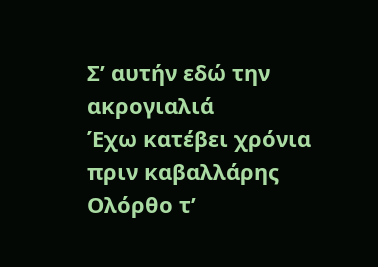Σ’ αυτήν εδώ την ακρογιαλιά
Έχω κατέβει χρόνια πριν καβαλλάρης
Ολόρθο τ’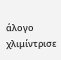άλογο χλιμίντρισε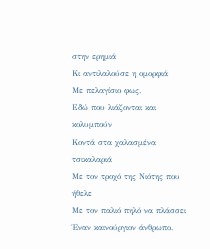στην ερημιά
Κι αντιλαλούσε η ομορφιά
Με πελαγίσιο φως.
Εδώ που λιάζονται και κολυμπούν
Κοντά στα χαλασμένα τσικαλαριά
Με τον τροχό της Νιότης που ήθελε
Με τον παλιό πηλό να πλάσσει
Έναν καινούργιον άνθρωπο.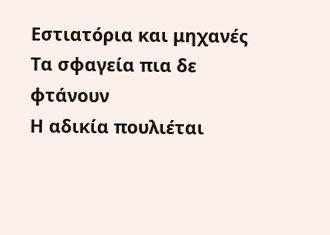Εστιατόρια και μηχανές
Τα σφαγεία πια δε φτάνουν
Η αδικία πουλιέται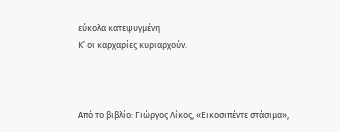εύκολα κατεψυγμένη
Κ’ οι καρχαρίες κυριαρχούν.



Από το βιβλίο: Γιώργος Λίκος, «Εικοσιπέντε στάσιμα»,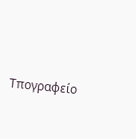Τπογραφείο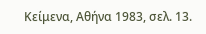Κείμενα, Αθήνα 1983, σελ. 13.